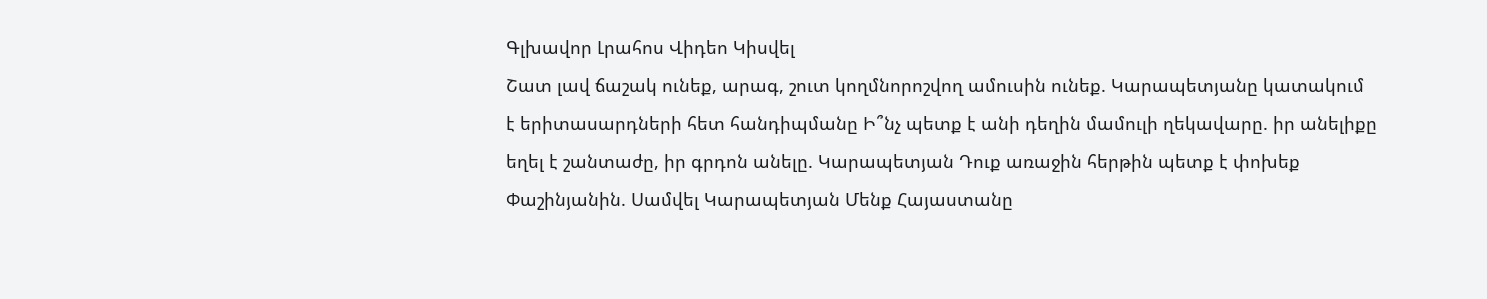Գլխավոր Լրահոս Վիդեո Կիսվել
Շատ լավ ճաշակ ունեք, արագ, շուտ կողմնորոշվող ամուսին ունեք. Կարապետյանը կատակում է երիտասարդների հետ հանդիպմանը Ի՞նչ պետք է անի դեղին մամուլի ղեկավարը. իր անելիքը եղել է շանտաժը, իր գրդոն անելը. Կարապետյան Դուք առաջին հերթին պետք է փոխեք Փաշինյանին. Սամվել Կարապետյան Մենք Հայաստանը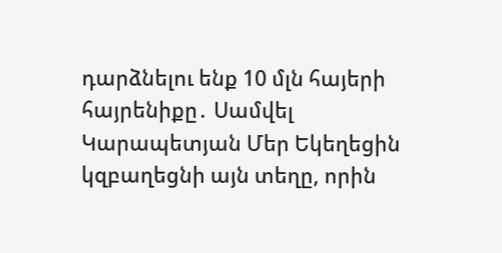դարձնելու ենք 10 մլն հայերի հայրենիքը․ Սամվել Կարապետյան Մեր Եկեղեցին կզբաղեցնի այն տեղը, որին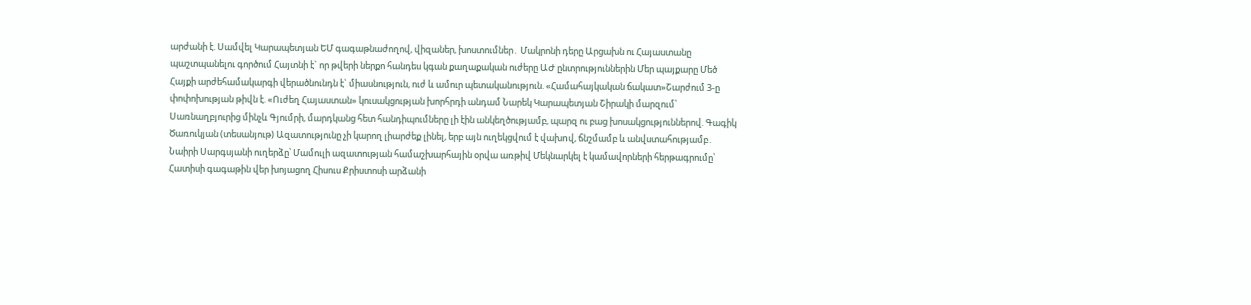արժանի է. Սամվել Կարապետյան ԵՄ գագաթնաժողով, վիզաներ, խոստումներ․ Մակրոնի դերը Արցախն ու Հայաստանը պաշտպանելու գործում Հայտնի է` որ թվերի ներքո հանդես կգան քաղաքական ուժերը ԱԺ ընտրություններին Մեր պայքարը Մեծ Հայքի արժեհամակարգի վերածնունդն է` միասնություն, ուժ և ամուր պետականություն. «Համահայկական ճակատ»Շարժում 3-ը փոփոխության թիվն է. «Ուժեղ Հայաստան» կուսակցության խորհրդի անդամ Նարեկ Կարապետյան Շիրակի մարզում՝ Սառնաղբյուրից մինչև Գյումրի, մարդկանց հետ հանդիպումները լի էին անկեղծությամբ, պարզ ու բաց խոսակցություններով. Գագիկ Ծառուկյան (տեսանյութ) Ազատությունը չի կարող լիարժեք լինել, երբ այն ուղեկցվում է վախnվ, ճնշմամբ և անվստահությամբ․ Նաիրի Սարգսյանի ուղերձը՝ Մամուլի ազատության համաշխարհային օրվա առթիվ Մեկնարկել է կամավորների հերթագրումը՝ Հատիսի գագաթին վեր խոյացող Հիսուս Քրիստոսի արձանի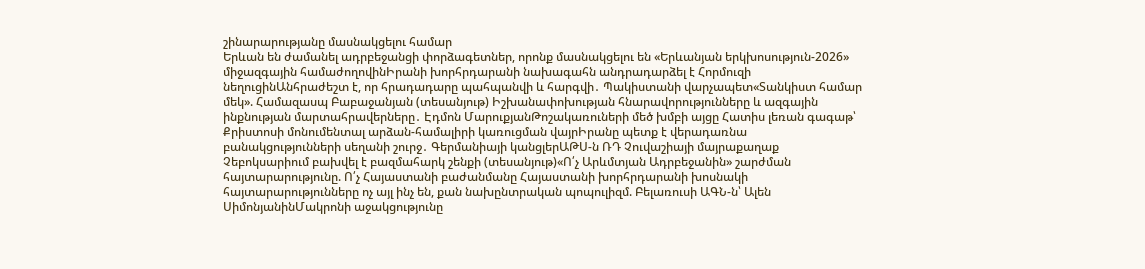շինարարությանը մասնակցելու համար
Երևան են ժամանել ադրբեջանցի փորձագետներ, որոնք մասնակցելու են «Երևանյան երկխոսություն-2026» միջազգային համաժողովինԻրանի խորհրդարանի նախագահն անդրադարձել է Հորմուզի նեղուցինԱնհրաժեշտ է, որ հրադադարը պահպանվի և հարգվի․ Պակիստանի վարչապետ«Տանկիստ համար մեկ». Համազասպ Բաբաջանյան (տեսանյութ) Իշխանափոխության հնարավորությունները և ազգային ինքնության մարտահրավերները․ Էդմոն ՄարուքյանԹոշակառուների մեծ խմբի այցը Հատիս լեռան գագաթ՝ Քրիստոսի մոնումենտալ արձան-համալիրի կառուցման վայրԻրանը պետք է վերադառնա բանակցությունների սեղանի շուրջ․ Գերմանիայի կանցլերԱԹՍ-ն ՌԴ Չուվաշիայի մայրաքաղաք Չեբոկսարիում բախվել է բազմահարկ շենքի (տեսանյութ)«Ո՛չ Արևմտյան Ադրբեջանին» շարժման հայտարարությունը. Ո՛չ Հայաստանի բաժանմանը Հայաստանի խորհրդարանի խոսնակի հայտարարությունները ոչ այլ ինչ են, քան նախընտրական պոպուլիզմ. Բելառուսի ԱԳՆ-ն՝ Ալեն ՍիմոնյանինՄակրոնի աջակցությունը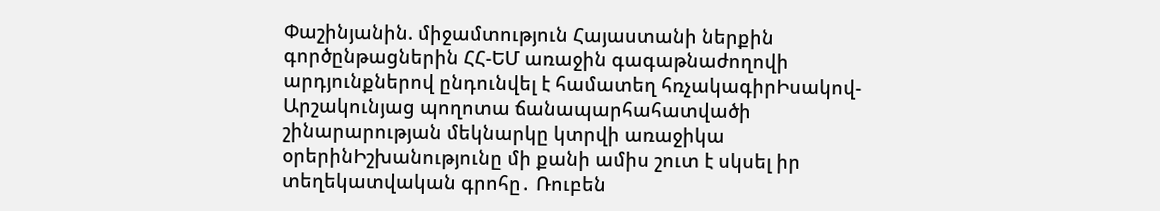Փաշինյանին. միջամտություն Հայաստանի ներքին գործընթացներին ՀՀ-ԵՄ առաջին գագաթնաժողովի արդյունքներով ընդունվել է համատեղ հռչակագիրԻսակով-Արշակունյաց պողոտա ճանապարհահատվածի շինարարության մեկնարկը կտրվի առաջիկա օրերինԻշխանությունը մի քանի ամիս շուտ է սկսել իր տեղեկատվական գրոհը․ Ռուբեն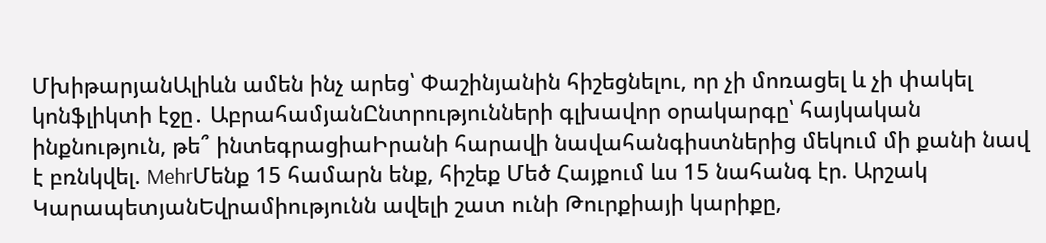ՄխիթարյանԱլիևն ամեն ինչ արեց՝ Փաշինյանին հիշեցնելու, որ չի մոռացել և չի փակել կոնֆլիկտի էջը․ ԱբրահամյանԸնտրությունների գլխավոր օրակարգը՝ հայկական ինքնություն, թե՞ ինտեգրացիաԻրանի հարավի նավահանգիստներից մեկում մի քանի նավ է բռնկվել. MehrՄենք 15 համարն ենք, հիշեք Մեծ Հայքում ևս 15 նահանգ էր. Արշակ ԿարապետյանԵվրամիությունն ավելի շատ ունի Թուրքիայի կարիքը,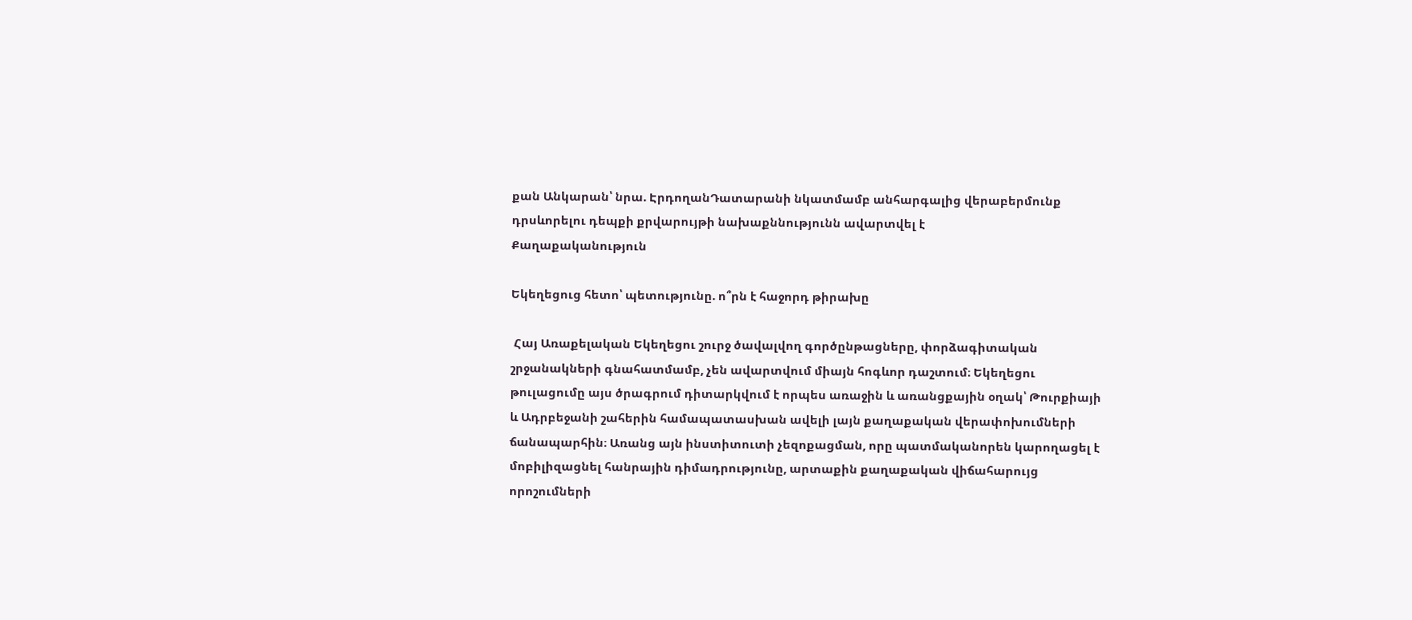քան Անկարան՝ նրա. ԷրդողանԴատարանի նկատմամբ անհարգալից վերաբերմունք դրսևորելու դեպքի քրվարույթի նախաքննությունն ավարտվել է
Քաղաքականություն

Եկեղեցուց հետո՝ պետությունը. ո՞րն է հաջորդ թիրախը

 Հայ Առաքելական Եկեղեցու շուրջ ծավալվող գործընթացները, փորձագիտական շրջանակների գնահատմամբ, չեն ավարտվում միայն հոգևոր դաշտում։ Եկեղեցու թուլացումը այս ծրագրում դիտարկվում է որպես առաջին և առանցքային օղակ՝ Թուրքիայի և Ադրբեջանի շահերին համապատասխան ավելի լայն քաղաքական վերափոխումների ճանապարհին։ Առանց այն ինստիտուտի չեզոքացման, որը պատմականորեն կարողացել է մոբիլիզացնել հանրային դիմադրությունը, արտաքին քաղաքական վիճահարույց որոշումների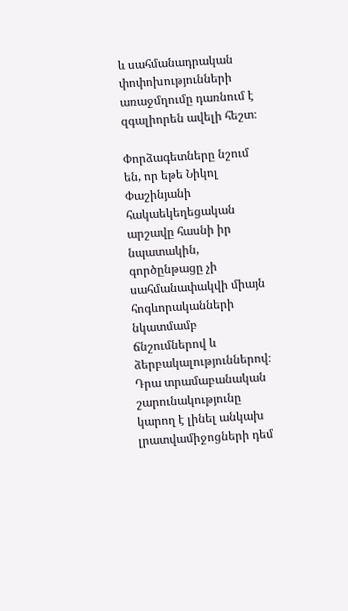և սահմանադրական փոփոխությունների առաջմղումը դառնում է զգալիորեն ավելի հեշտ։

Փորձագետները նշում են, որ եթե Նիկոլ Փաշինյանի հակաեկեղեցական արշավը հասնի իր նպատակին, գործընթացը չի սահմանափակվի միայն հոգևորականների նկատմամբ ճնշումներով և ձերբակալություններով։ Դրա տրամաբանական շարունակությունը կարող է լինել անկախ լրատվամիջոցների դեմ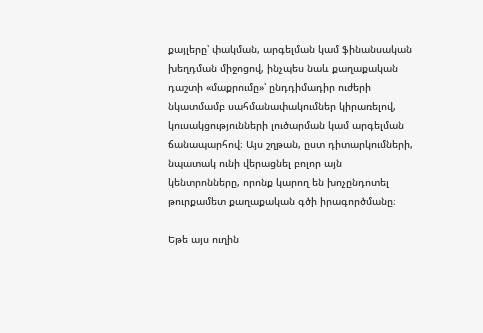քայլերը՝ փակման, արգելման կամ ֆինանսական խեղդման միջոցով, ինչպես նաև քաղաքական դաշտի «մաքրումը»՝ ընդդիմադիր ուժերի նկատմամբ սահմանափակումներ կիրառելով, կուսակցությունների լուծարման կամ արգելման ճանապարհով։ Այս շղթան, ըստ դիտարկումների, նպատակ ունի վերացնել բոլոր այն կենտրոնները, որոնք կարող են խոչընդոտել թուրքամետ քաղաքական գծի իրագործմանը։

Եթե այս ուղին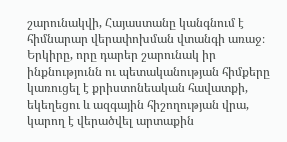շարունակվի, Հայաստանը կանգնում է հիմնարար վերափոխման վտանգի առաջ։ Երկիրը, որը դարեր շարունակ իր ինքնությունն ու պետականության հիմքերը կառուցել է քրիստոնեական հավատքի, եկեղեցու և ազգային հիշողության վրա, կարող է վերածվել արտաքին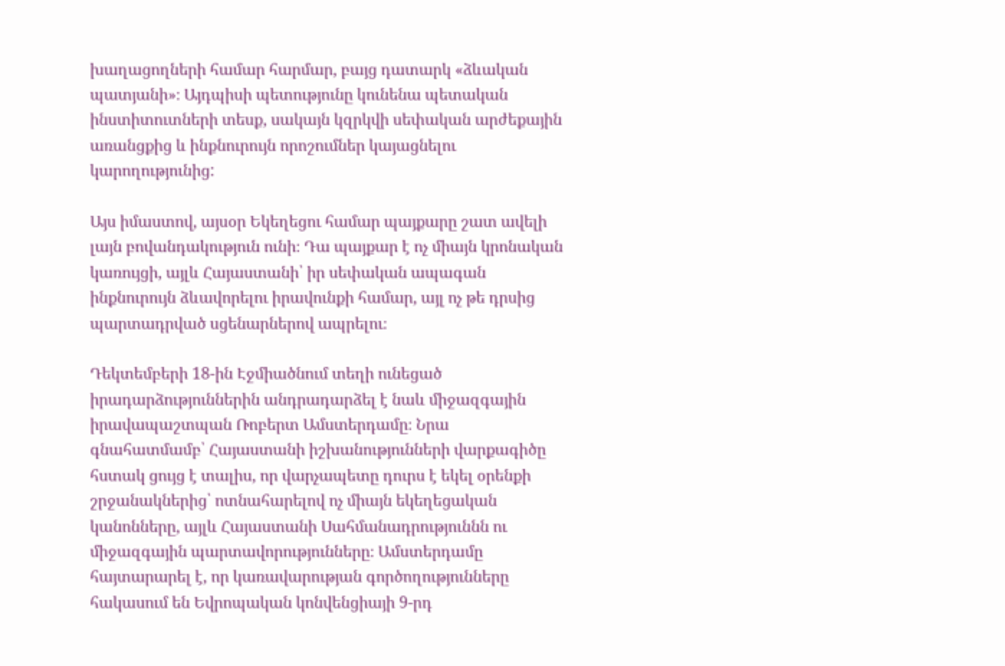խաղացողների համար հարմար, բայց դատարկ «ձևական պատյանի»։ Այդպիսի պետությունը կունենա պետական ինստիտուտների տեսք, սակայն կզրկվի սեփական արժեքային առանցքից և ինքնուրույն որոշումներ կայացնելու կարողությունից:

Այս իմաստով, այսօր Եկեղեցու համար պայքարը շատ ավելի լայն բովանդակություն ունի։ Դա պայքար է ոչ միայն կրոնական կառույցի, այլև Հայաստանի՝ իր սեփական ապագան ինքնուրույն ձևավորելու իրավունքի համար, այլ ոչ թե դրսից պարտադրված սցենարներով ապրելու։

Դեկտեմբերի 18-ին Էջմիածնում տեղի ունեցած իրադարձություններին անդրադարձել է նաև միջազգային իրավապաշտպան Ռոբերտ Ամստերդամը։ Նրա գնահատմամբ՝ Հայաստանի իշխանությունների վարքագիծը հստակ ցույց է տալիս, որ վարչապետը դուրս է եկել օրենքի շրջանակներից՝ ոտնահարելով ոչ միայն եկեղեցական կանոնները, այլև Հայաստանի Սահմանադրություննն ու միջազգային պարտավորությունները։ Ամստերդամը հայտարարել է, որ կառավարության գործողությունները հակասում են Եվրոպական կոնվենցիայի 9-րդ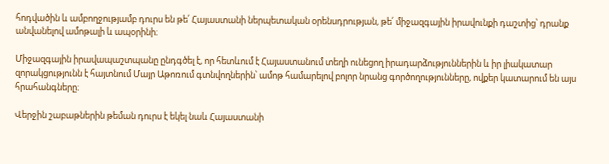հոդվածին և ամբողջությամբ դուրս են թե՛ Հայաստանի ներպետական օրենսդրության, թե՛ միջազգային իրավունքի դաշտից՝ դրանք անվանելով ամոթալի և ապօրինի։

Միջազգային իրավապաշտպանը ընդգծել է, որ հետևում է Հայաստանում տեղի ունեցող իրադարձություններին և իր լիակատար զորակցությունն է հայտնում Մայր Աթոռում գտնվողներին՝ ամոթ համարելով բոլոր նրանց գործողությունները, ովքեր կատարում են այս հրահանգները։

Վերջին շաբաթներին թեման դուրս է եկել նաև Հայաստանի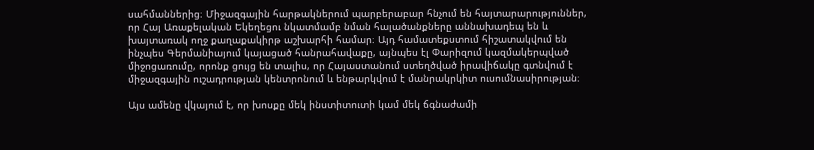սահմաններից։ Միջազգային հարթակներում պարբերաբար հնչում են հայտարարություններ, որ Հայ Առաքելական Եկեղեցու նկատմամբ նման հալածանքները աննախադեպ են և խայտառակ ողջ քաղաքակիրթ աշխարհի համար։ Այդ համատեքստում հիշատակվում են ինչպես Գերմանիայում կայացած հանրահավաքը, այնպես էլ Փարիզում կազմակերպված միջոցառումը, որոնք ցույց են տալիս, որ Հայաստանում ստեղծված իրավիճակը գտնվում է միջազգային ուշադրության կենտրոնում և ենթարկվում է մանրակրկիտ ուսումնասիրության։

Այս ամենը վկայում է, որ խոսքը մեկ ինստիտուտի կամ մեկ ճգնաժամի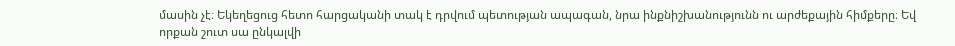մասին չէ։ Եկեղեցուց հետո հարցականի տակ է դրվում պետության ապագան, նրա ինքնիշխանությունն ու արժեքային հիմքերը։ Եվ որքան շուտ սա ընկալվի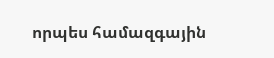որպես համազգային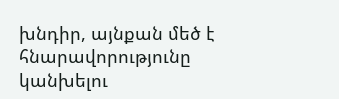խնդիր, այնքան մեծ է հնարավորությունը կանխելու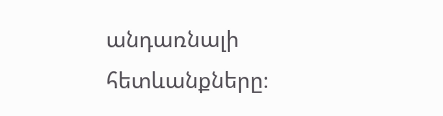անդառնալի հետևանքները։